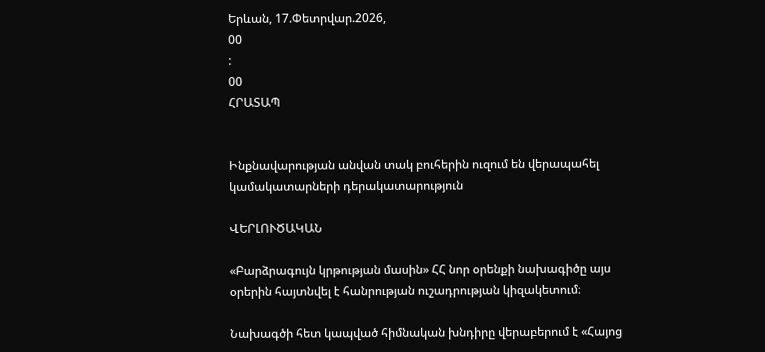Երևան, 17.Փետրվար.2026,
00
:
00
ՀՐԱՏԱՊ


Ինքնավարության անվան տակ բուհերին ուզում են վերապահել կամակատարների դերակատարություն

ՎԵՐԼՈՒԾԱԿԱՆ

«Բարձրագույն կրթության մասին» ՀՀ նոր օրենքի նախագիծը այս օրերին հայտնվել է հանրության ուշադրության կիզակետում։

Նախագծի հետ կապված հիմնական խնդիրը վերաբերում է «Հայոց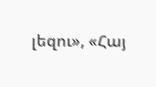լեզու», «Հայ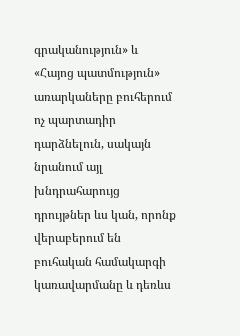գրականություն» և «Հայոց պատմություն» առարկաները բուհերում ոչ պարտադիր դարձնելուն, սակայն նրանում այլ խնդրահարույց դրույթներ ևս կան, որոնք վերաբերում են բուհական համակարգի կառավարմանը և դեռևս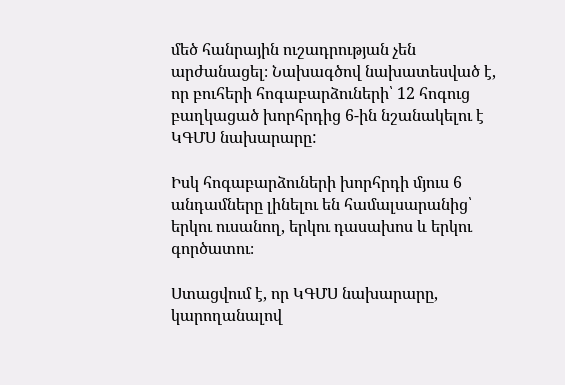մեծ հանրային ուշադրության չեն արժանացել։ Նախագծով նախատեսված է, որ բուհերի հոգաբարձուների՝ 12 հոգուց բաղկացած խորհրդից 6-ին նշանակելու է ԿԳՄՍ նախարարը:

Իսկ հոգաբարձուների խորհրդի մյուս 6 անդամները լինելու են համալսարանից՝ երկու ուսանող, երկու դասախոս և երկու գործատու։

Ստացվում է, որ ԿԳՄՍ նախարարը, կարողանալով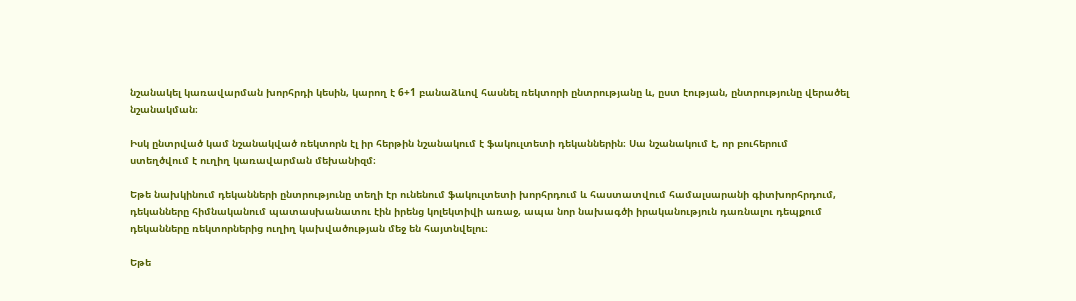նշանակել կառավարման խորհրդի կեսին, կարող է 6+1 բանաձևով հասնել ռեկտորի ընտրությանը և, ըստ էության, ընտրությունը վերածել նշանակման։

Իսկ ընտրված կամ նշանակված ռեկտորն էլ իր հերթին նշանակում է ֆակուլտետի դեկաններին։ Սա նշանակում է, որ բուհերում ստեղծվում է ուղիղ կառավարման մեխանիզմ։

Եթե նախկինում դեկանների ընտրությունը տեղի էր ունենում ֆակուլտետի խորհրդում և հաստատվում համալսարանի գիտխորհրդում, դեկանները հիմնականում պատասխանատու էին իրենց կոլեկտիվի առաջ, ապա նոր նախագծի իրականություն դառնալու դեպքում դեկանները ռեկտորներից ուղիղ կախվածության մեջ են հայտնվելու։

Եթե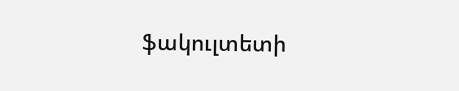ֆակուլտետի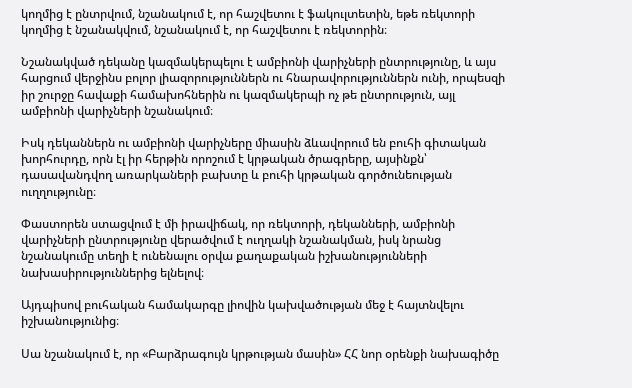կողմից է ընտրվում, նշանակում է, որ հաշվետու է ֆակուլտետին, եթե ռեկտորի կողմից է նշանակվում, նշանակում է, որ հաշվետու է ռեկտորին։

Նշանակված դեկանը կազմակերպելու է ամբիոնի վարիչների ընտրությունը, և այս հարցում վերջինս բոլոր լիազորություններն ու հնարավորություններն ունի, որպեսզի իր շուրջը հավաքի համախոհներին ու կազմակերպի ոչ թե ընտրություն, այլ ամբիոնի վարիչների նշանակում։

Իսկ դեկաններն ու ամբիոնի վարիչները միասին ձևավորում են բուհի գիտական խորհուրդը, որն էլ իր հերթին որոշում է կրթական ծրագրերը, այսինքն՝ դասավանդվող առարկաների բախտը և բուհի կրթական գործունեության ուղղությունը։

Փաստորեն ստացվում է մի իրավիճակ, որ ռեկտորի, դեկանների, ամբիոնի վարիչների ընտրությունը վերածվում է ուղղակի նշանակման, իսկ նրանց նշանակումը տեղի է ունենալու օրվա քաղաքական իշխանությունների նախասիրություններից ելնելով։

Այդպիսով բուհական համակարգը լիովին կախվածության մեջ է հայտնվելու իշխանությունից։

Սա նշանակում է, որ «Բարձրագույն կրթության մասին» ՀՀ նոր օրենքի նախագիծը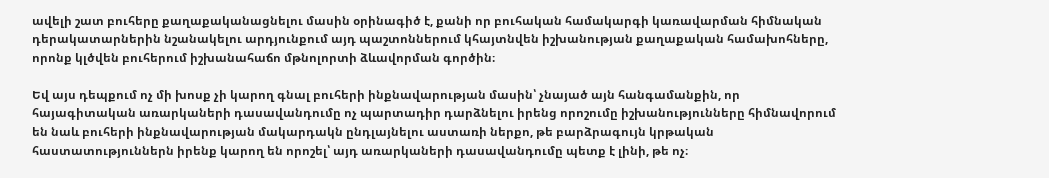ավելի շատ բուհերը քաղաքականացնելու մասին օրինագիծ է, քանի որ բուհական համակարգի կառավարման հիմնական դերակատարներին նշանակելու արդյունքում այդ պաշտոններում կհայտնվեն իշխանության քաղաքական համախոհները, որոնք կլծվեն բուհերում իշխանահաճո մթնոլորտի ձևավորման գործին։

Եվ այս դեպքում ոչ մի խոսք չի կարող գնալ բուհերի ինքնավարության մասին՝ չնայած այն հանգամանքին, որ հայագիտական առարկաների դասավանդումը ոչ պարտադիր դարձնելու իրենց որոշումը իշխանությունները հիմնավորում են նաև բուհերի ինքնավարության մակարդակն ընդլայնելու աստառի ներքո, թե բարձրագույն կրթական հաստատություններն իրենք կարող են որոշել՝ այդ առարկաների դասավանդումը պետք է լինի, թե ոչ։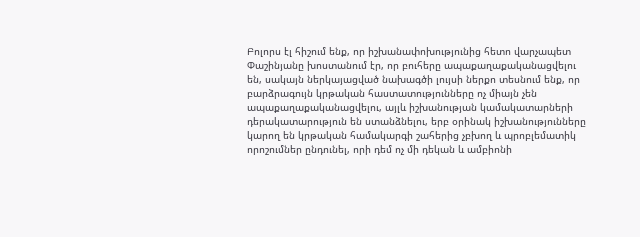Բոլորս էլ հիշում ենք, որ իշխանափոխությունից հետո վարչապետ Փաշինյանը խոստանում էր, որ բուհերը ապաքաղաքականացվելու են, սակայն ներկայացված նախագծի լույսի ներքո տեսնում ենք, որ բարձրագույն կրթական հաստատությունները ոչ միայն չեն ապաքաղաքականացվելու, այլև իշխանության կամակատարների դերակատարություն են ստանձնելու, երբ օրինակ իշխանությունները կարող են կրթական համակարգի շահերից չբխող և պրոբլեմատիկ որոշումներ ընդունել, որի դեմ ոչ մի դեկան և ամբիոնի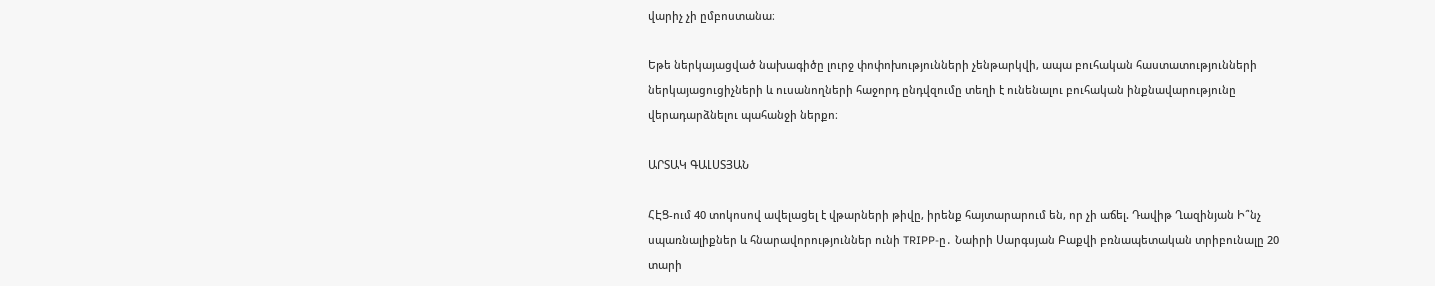վարիչ չի ըմբոստանա։

Եթե ներկայացված նախագիծը լուրջ փոփոխությունների չենթարկվի, ապա բուհական հաստատությունների ներկայացուցիչների և ուսանողների հաջորդ ընդվզումը տեղի է ունենալու բուհական ինքնավարությունը վերադարձնելու պահանջի ներքո։

ԱՐՏԱԿ ԳԱԼՍՏՅԱՆ

ՀԷՑ-ում 40 տոկոսով ավելացել է վթարների թիվը, իրենք հայտարարում են, որ չի աճել. Դավիթ Ղազինյան Ի՞նչ սպառնալիքներ և հնարավորություններ ունի TRIPP-ը․ Նաիրի Սարգսյան Բաքվի բռնապետական տրիբունալը 20 տարի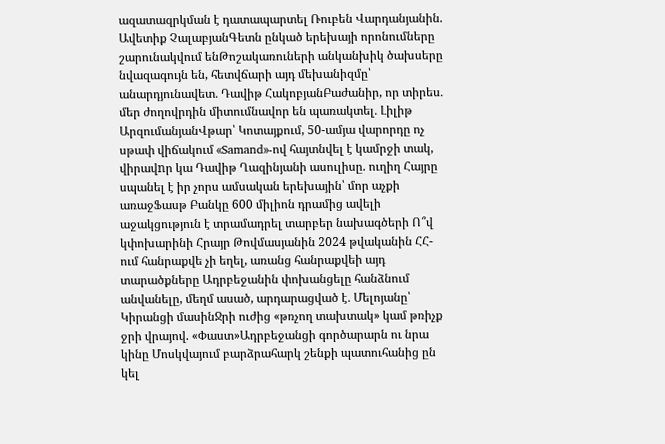ազատազրկման է դատապարտել Ռուբեն Վարդանյանին. Ավետիք ՉալաբյանԳետն ընկած երեխայի որոնումները շարունակվում ենԹոշակառուների անկանխիկ ծախսերը նվազագույն են, հետվճարի այդ մեխանիզմը՝ անարդյունավետ․ Դավիթ ՀակոբյանԲաժանիր, որ տիրես․ մեր ժողովրդին միտումնավոր են պառակտել․ Լիլիթ ԱրզումանյանՎթար՝ Կոտայքում, 50-ամյա վարորդը ոչ սթափ վիճակում «Samand»-ով հայտնվել է կամրջի տակ, վիրավnր կա Դավիթ Ղազինյանի ասուլիսը. ուղիղ Հայրը սպանել է իր չորս ամսական երեխային՝ մոր աչքի առաջՖասթ Բանկը 600 միլիոն դրամից ավելի աջակցություն է տրամադրել տարբեր նախագծերի Ո՞վ կփոխարինի Հրայր Թովմասյանին 2024 թվականին ՀՀ-ում հանրաքվե չի եղել, առանց հանրաքվեի այդ տարածքները Ադրբեջանին փոխանցելը հանձնում անվանելը, մեղմ ասած, արդարացված է․ Մելոյանը՝ Կիրանցի մասինՋրի ուժից «թռչող տախտակ» կամ թռիչք ջրի վրայով. «Փաստ»Ադրբեջանցի գործարարն ու նրա կինը Մոսկվայում բարձրահարկ շենքի պատուհանից ըն կել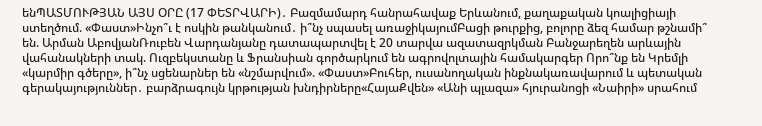ենՊԱՏՄՈՒԹՅԱՆ ԱՅՍ ՕՐԸ (17 ՓԵՏՐՎԱՐԻ)․ Բազմամարդ հանրահավաք Երևանում, քաղաքական կոալիցիայի ստեղծում. «Փաստ»Ինչո՞ւ է ոսկին թանկանում․ ի՞նչ սպասել առաջիկայումԲացի թուրքից, բոլորը ձեզ համար թշնամի՞ են. Արման ԱբովյանՌուբեն Վարդանյանը դատապարտվել է 20 տարվա ազատազրկման Բանջարեղեն արևային վահանակների տակ. Ուզբեկստանը և Ֆրանսիան գործարկում են ագրովոլտային համակարգեր Որո՞նք են Կրեմլի «կարմիր գծերը», ի՞նչ սցենարներ են «նշմարվում». «Փաստ»Բուհեր, ուսանողական ինքնակառավարում և պետական գերակայություններ․ բարձրագույն կրթության խնդիրները«ՀայաՔվեն» «Անի պլազա» հյուրանոցի «Նաիրի» սրահում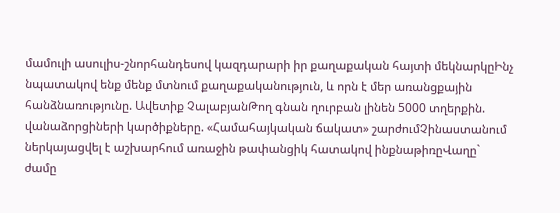մամուլի ասուլիս-շնորհանդեսով կազդարարի իր քաղաքական հայտի մեկնարկըԻնչ նպատակով ենք մենք մտնում քաղաքականություն, և որն է մեր առանցքային հանձնառությունը. Ավետիք ՉալաբյանԹող գնան ղուրբան լինեն 5000 տղերքին. վանաձորցիների կարծիքները. «Համահայկական ճակատ» շարժումՉինաստանում ներկայացվել է աշխարհում առաջին թափանցիկ հատակով ինքնաթիռըՎաղը` ժամը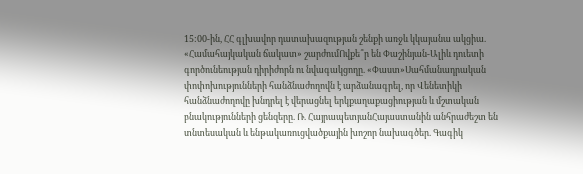15:00-ին, ՀՀ գլխավոր դատախազության շենքի առջև կկայանա ակցիա. «Համահայկական ճակատ» շարժումՈվքե՞ր են Փաշինյան-Ալիև դուետի գործունեության դիրիժորն ու նվագակցողը. «Փաստ»Սահմանադրական փոփոխությունների հանձնաժողովն է արձանագրել, որ Վենետիկի հանձնաժողովը խնդրել է վերացնել երկքաղաքացիության և մշտական բնակությունների ցենզերը. Ռ. ՀայրապետյանՀայաստանին անհրաժեշտ են տնտեսական և ենթակառուցվածքային խոշոր նախագծեր. Գագիկ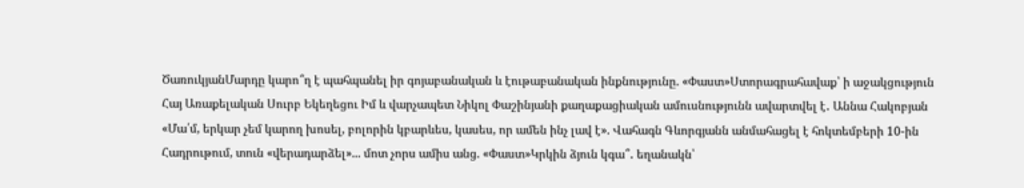ԾառուկյանՄարդը կարո՞ղ է պահպանել իր գոյաբանական և էութաբանական ինքնությունը. «Փաստ»Ստորագրահավաք՝ ի աջակցություն Հայ Առաքելական Սուրբ Եկեղեցու Իմ և վարչապետ Նիկոլ Փաշինյանի քաղաքացիական ամուսնությունն ավարտվել է․ Աննա Հակոբյան «Մա՛մ, երկար չեմ կարող խոսել, բոլորին կբարևես, կասես, որ ամեն ինչ լավ է». Վահագն Գևորգյանն անմահացել է հոկտեմբերի 10-ին Հադրութում, տուն «վերադարձել»... մոտ չորս ամիս անց. «Փաստ»Կրկին ձյուն կգա՞․ եղանակն՝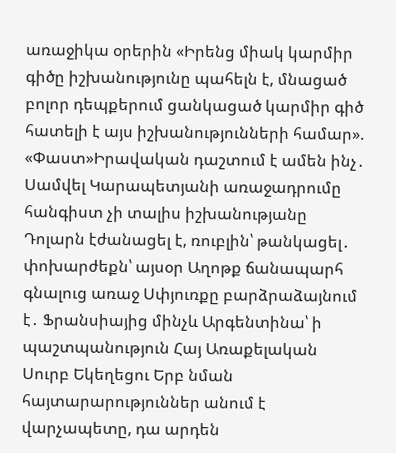առաջիկա օրերին «Իրենց միակ կարմիր գիծը իշխանությունը պահելն է, մնացած բոլոր դեպքերում ցանկացած կարմիր գիծ հատելի է այս իշխանությունների համար». «Փաստ»Իրավական դաշտում է ամեն ինչ․ Սամվել Կարապետյանի առաջադրումը հանգիստ չի տալիս իշխանությանը Դոլարն էժանացել է, ռուբլին՝ թանկացել․ փոխարժեքն՝ այսօր Աղոթք ճանապարհ գնալուց առաջ Սփյուռքը բարձրաձայնում է․ Ֆրանսիայից մինչև Արգենտինա՝ ի պաշտպանություն Հայ Առաքելական Սուրբ Եկեղեցու Երբ նման հայտարարություններ անում է վարչապետը, դա արդեն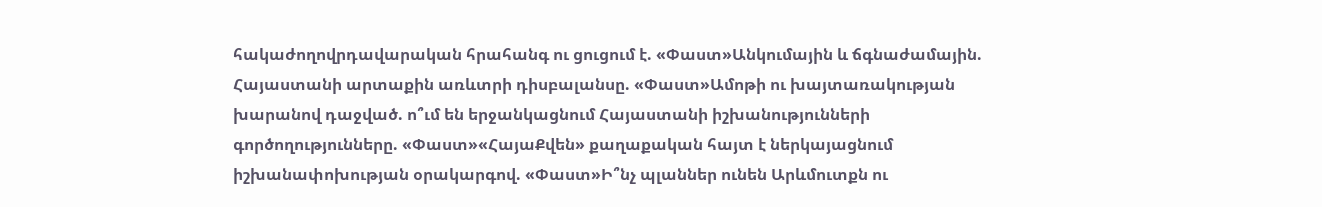հակաժողովրդավարական հրահանգ ու ցուցում է. «Փաստ»Անկումային և ճգնաժամային. Հայաստանի արտաքին առևտրի դիսբալանսը. «Փաստ»Ամոթի ու խայտառակության խարանով դաջված. ո՞ւմ են երջանկացնում Հայաստանի իշխանությունների գործողությունները. «Փաստ»«ՀայաՔվեն» քաղաքական հայտ է ներկայացնում իշխանափոխության օրակարգով. «Փաստ»Ի՞նչ պլաններ ունեն Արևմուտքն ու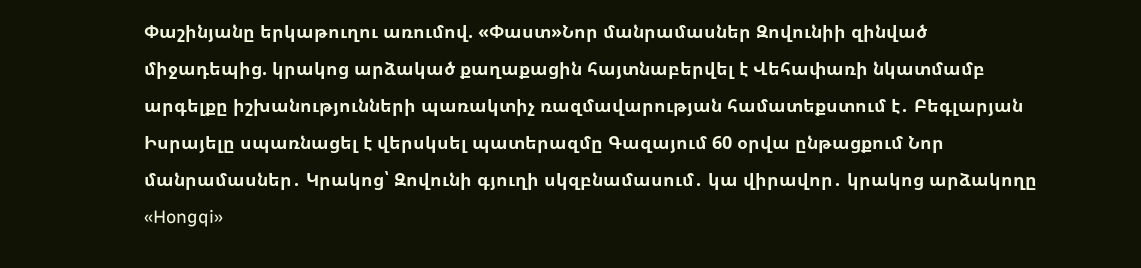Փաշինյանը երկաթուղու առումով. «Փաստ»Նոր մանրամասներ Զովունիի զինված միջադեպից. կրակոց արձակած քաղաքացին հայտնաբերվել է Վեհափառի նկատմամբ արգելքը իշխանությունների պառակտիչ ռազմավարության համատեքստում է․ Բեգլարյան Իսրայելը սպառնացել է վերսկսել պատերազմը Գազայում 60 օրվա ընթացքում Նոր մանրամասներ․ Կրակոց՝ Զովունի գյուղի սկզբնամասում․ կա վիրավոր․ կրակոց արձակողը «Hongqi»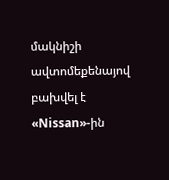մակնիշի ավտոմեքենայով բախվել է «Nissan»-ին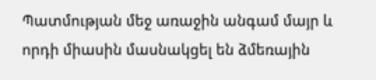Պատմության մեջ առաջին անգամ մայր և որդի միասին մասնակցել են ձմեռային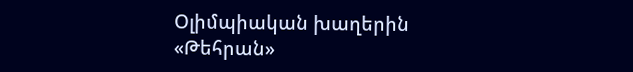Օլիմպիական խաղերին «Թեհրան»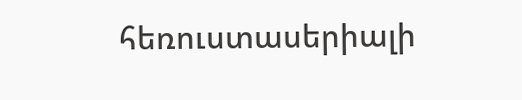հեռուստասերիալի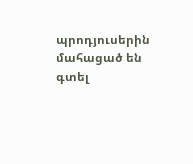պրոդյուսերին մահացած են գտել